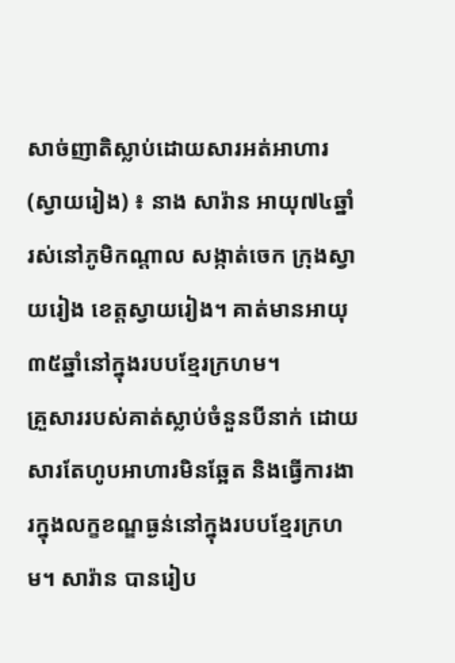សាច់ញាតិស្លាប់ដោយសារអត់អាហារ
(ស្វាយរៀង) ៖ នាង សារ៉ាន អាយុ៧៤ឆ្នាំ រស់នៅភូមិកណ្តាល សង្កាត់ចេក ក្រុងស្វាយរៀង ខេត្តស្វាយរៀង។ គាត់មានអាយុ៣៥ឆ្នាំនៅក្នុងរបបខ្មែរក្រហម។
គ្រួសាររបស់គាត់ស្លាប់ចំនួនបីនាក់ ដោយសារតែហូបអាហារមិនឆ្អែត និងធ្វើការងារក្នុងលក្ខខណ្ឌធ្ងន់នៅក្នុងរបបខ្មែរក្រហម។ សារ៉ាន បានរៀប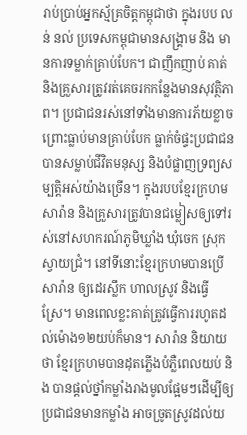រាប់ប្រាប់អ្នកស័្មគ្រចិត្តកម្ពុជាថា ក្នុងរបប លន់ នល់ ប្រទេសកម្ពុជាមានសង្គ្រាម និង មានការទម្លាក់គ្រាប់បែក។ ជាញឹកញាប់ គាត់ និងគ្រួសារត្រូវរត់គេចរកកន្លែងមានសុវត្ថិភាព។ ប្រជាជនរស់នៅទាំងមានការភ័យខ្លាចព្រោះធ្លាប់មានគ្រាប់បែក ធ្លាក់ចំផ្ទះប្រជាជន បានសម្លាប់ជីវិតមនុស្ស និងបំផ្លាញទ្រព្យសម្បត្តិអស់យ៉ាងច្រើន។ ក្នុងរបបខ្មែរក្រហម សារ៉ាន និងគ្រួសារត្រូវបានជម្លៀសឲ្យទៅរស់នៅសហករណ៍ភូមិឃ្លាំង ឃុំចេក ស្រុកស្វាយជ្រំ។ នៅទីនោះខ្មែរក្រហមបានប្រើ សារ៉ាន ឲ្យដេរស្លឹក ហាលស្រូវ និងធ្វើស្រែ។ មានពេលខ្លះគាត់ត្រូវធ្វើការរហូតដល់ម៉ោង១២យប់ក៏មាន។ សារ៉ាន និយាយថា ខ្មែរក្រហមបានដុតភ្លើងបំភ្លឺពេលយប់ និង បានផ្តល់ថ្នាំកម្លាំងរាងមូលផ្អែមៗដើម្បីឲ្យប្រជាជនមានកម្លាំង អាចច្រូតស្រូវដល់យ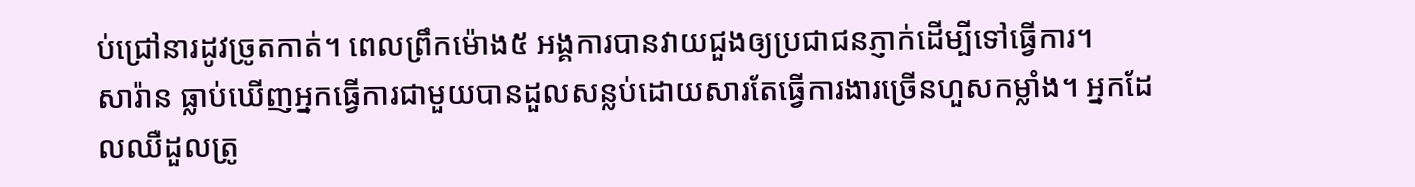ប់ជ្រៅនារដូវច្រូតកាត់។ ពេលព្រឹកម៉ោង៥ អង្គការបានវាយជួងឲ្យប្រជាជនភ្ញាក់ដើម្បីទៅធ្វើការ។
សារ៉ាន ធ្លាប់ឃើញអ្នកធ្វើការជាមួយបានដួលសន្លប់ដោយសារតែធ្វើការងារច្រើនហួសកម្លាំង។ អ្នកដែលឈឺដួលត្រូ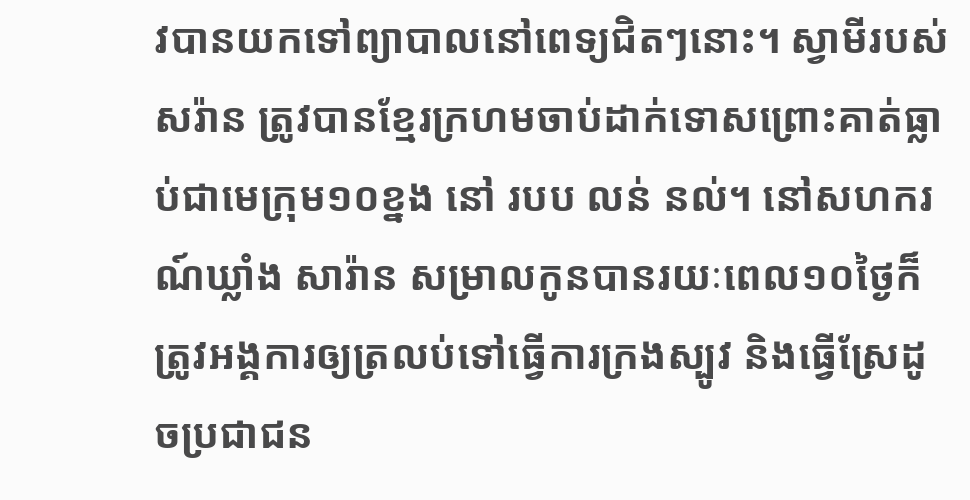វបានយកទៅព្យាបាលនៅពេទ្យជិតៗនោះ។ ស្វាមីរបស់ សរ៉ាន ត្រូវបានខ្មែរក្រហមចាប់ដាក់ទោសព្រោះគាត់ធ្លាប់ជាមេក្រុម១០ខ្នង នៅ របប លន់ នល់។ នៅសហករណ៍ឃ្លាំង សារ៉ាន សម្រាលកូនបានរយៈពេល១០ថ្ងៃក៏ត្រូវអង្គការឲ្យត្រលប់ទៅធ្វើការក្រងស្បូវ និងធ្វើស្រែដូចប្រជាជន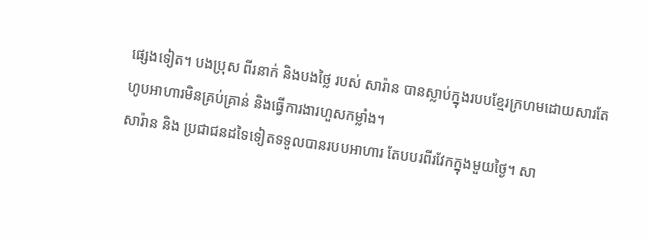ផ្សេងទៀត។ បងប្រុស ពីរនាក់ និងបងថ្លៃ របស់ សារ៉ាន បានស្លាប់ក្នុងរបបខ្មែរក្រហមដោយសារតែហូបអាហារមិនគ្រប់គ្រាន់ និងធ្វើការងារហួសកម្លាំង។
សារ៉ាន និង ប្រជាជនដទៃទៀតទទួលបានរបបអាហារ តែបបរពីរវែកក្នុងមួយថ្ងៃ។ សា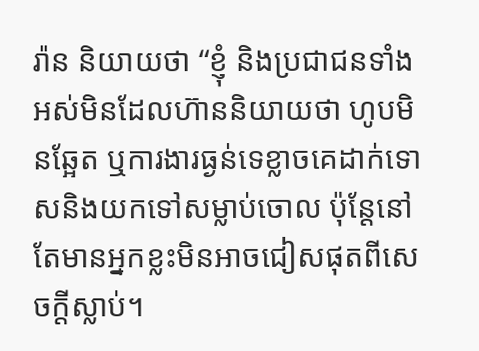រ៉ាន និយាយថា “ខ្ញុំ និងប្រជាជនទាំងអស់មិនដែលហ៊ាននិយាយថា ហូបមិនឆ្អែត ឬការងារធ្ងន់ទេខ្លាចគេដាក់ទោសនិងយកទៅសម្លាប់ចោល ប៉ុន្តែនៅតែមានអ្នកខ្លះមិនអាចជៀសផុតពីសេចក្តីស្លាប់។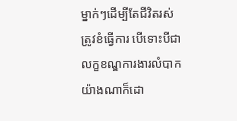ម្នាក់ៗដើម្បីតែជីវិតរស់ត្រូវខំធ្វើការ បើទោះបីជាលក្ខខណ្ឌការងារលំបាកយ៉ាងណាក៏ដោ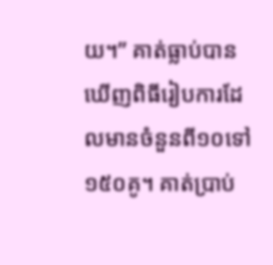យ។” គាត់ធ្លាប់បានឃើញពិធីរៀបការដែលមានចំនួនពី១០ទៅ១៥០គូ។ គាត់ប្រាប់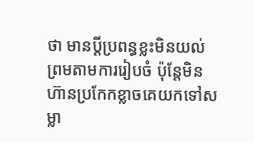ថា មានប្តីប្រពន្ធខ្លះមិនយល់ព្រមតាមការរៀបចំ ប៉ុន្តែមិនហ៊ានប្រកែកខ្លាចគេយកទៅសម្លា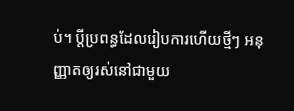ប់។ ប្តីប្រពន្ធដែលរៀបការហើយថ្មីៗ អនុញ្ញាតឲ្យរស់នៅជាមួយ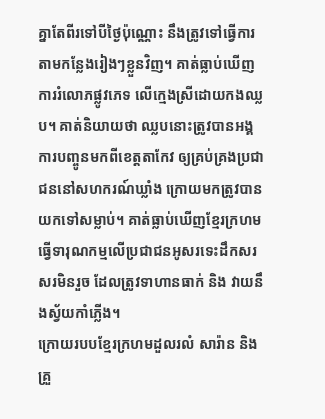គ្នាតែពីរទៅបីថ្ងៃប៉ុណ្ណោះ នឹងត្រូវទៅធ្វើការតាមកន្លែងរៀងៗខ្លួនវិញ។ គាត់ធ្លាប់ឃើញការរំលោភផ្លូវភេទ លើក្មេងស្រីដោយកងឈ្លប។ គាត់និយាយថា ឈ្លបនោះត្រូវបានអង្គការបញ្ចូនមកពីខេត្តតាកែវ ឲ្យគ្រប់គ្រងប្រជាជននៅសហករណ៍ឃ្លាំង ក្រោយមកត្រូវបានយកទៅសម្លាប់។ គាត់ធ្លាប់ឃើញខ្មែរក្រហមធ្វើទារុណកម្មលើប្រជាជនអូសរទេះដឹកសរសរមិនរួច ដែលត្រូវទាហានធាក់ និង វាយនឹងស្វ័យកាំភ្លើង។
ក្រោយរបបខ្មែរក្រហមដួលរលំ សារ៉ាន និងគ្រួ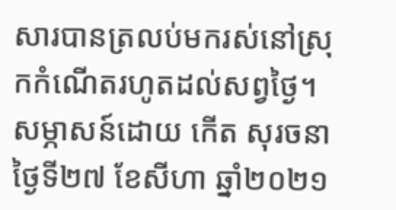សារបានត្រលប់មករស់នៅស្រុកកំណើតរហូតដល់សព្វថ្ងៃ។
សម្ភាសន៍ដោយ កើត សុរចនា ថ្ងៃទី២៧ ខែសីហា ឆ្នាំ២០២១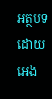អត្ថបទដោយ អេង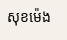សុខម៉េង